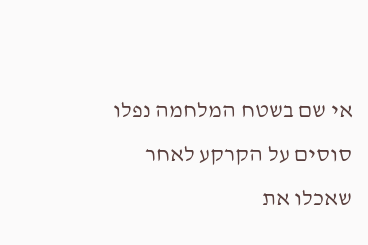אי שם בשטח המלחמה נפלו סוסים על הקרקע לאחר שאכלו את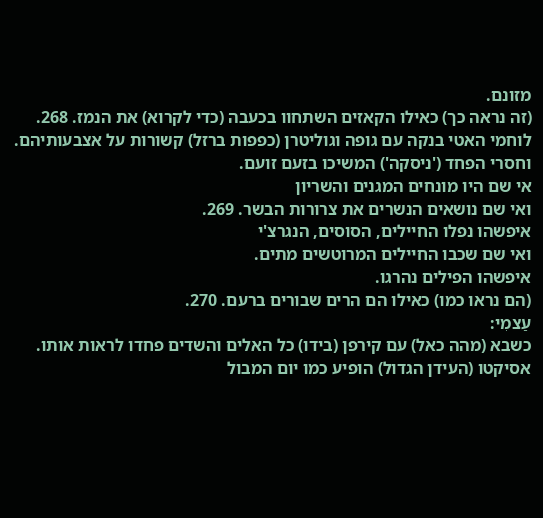מזונם.
(זה נראה כך) כאילו הקאזים השתחוו בכעבה (כדי לקרוא) את הנמז. 268.
לוחמי האטי בנקה עם גופה וגוליטרן (כפפות ברזל) קשורות על אצבעותיהם.
וחסרי הפחד ('ניסקה') המשיכו בזעם זועם.
אי שם היו מונחים המגנים והשריון
ואי שם נושאים הנשרים את צרורות הבשר. 269.
איפשהו נפלו החיילים, הסוסים, הנגרצ'י
ואי שם שכבו החיילים המרוטשים מתים.
איפשהו הפילים נהרגו.
(הם נראו כמו) כאילו הם הרים שבורים ברעם. 270.
עַצמִי:
כשבא (מהה כאל) עם קירפן (בידו) כל האלים והשדים פחדו לראות אותו.
אסיקטו (העידן הגדול) הופיע כמו יום המבול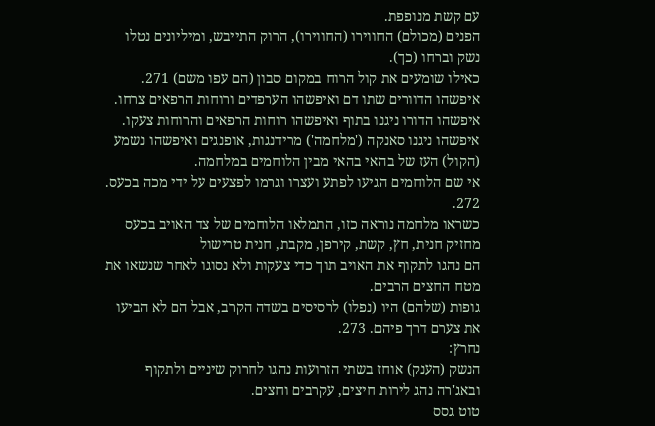עם קשת מנופפת.
הפנים (מכולם) החווירו (החווירו), הרוק התייבש, ומיליונים נטלו נשק וברחו (כך).
כאילו שומעים את קול הרוח במקום סבון (הם עפו משם) 271.
איפשהו הדוורים שתו דם ואיפשהו הערפדים ורוחות הרפאים צרחו.
איפשהו הדורו ניגנו בתוף ואיפשהו רוחות הרפאים והרוחות צעקו.
איפשהו ניגנו סאנקה ('מלחמה') מרידנגות, אופנגים ואיפשהו נשמע (הקול) העז של בהאי בהאי מבין הלוחמים במלחמה.
אי שם הלוחמים הגיעו לפתע ועצרו וגרמו לפצעים על ידי מכה בכעס. 272.
כשראו מלחמה נוראה כזו, התמלאו הלוחמים של צד האויב בכעס
מחזיק חנית, חץ, קשת, קירפן, מקבת, חנית טרישול
הם נהגו לתקוף את האויב תוך כדי צעקות ולא נסוגו לאחר שנשאו את מטח החצים הרבים.
גופות (שלהם) היו (נפלו) לרסיסים בשדה הקרב, אבל הם לא הביעו את צערם דרך פיהם. 273.
נחרץ:
הנשק (הענק) אוחז בשתי הזרועות נהגו לחרוק שיניים ולתקוף
ובאג'רה נהג לירות חיצים, עקרבים וחצים.
טוט גסס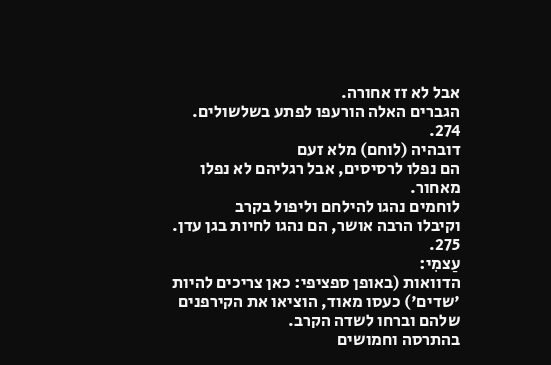אבל לא זז אחורה.
הגברים האלה הורעפו לפתע בשלשולים. 274.
דובהיה (לוחם) מלא זעם
הם נפלו לרסיסים, אבל רגליהם לא נפלו מאחור.
לוחמים נהגו להילחם וליפול בקרב
וקיבלו הרבה אושר, הם נהגו לחיות בגן עדן. 275.
עַצמִי:
הדוואות (באופן ספציפי: כאן צריכים להיות 'שדים') כעסו מאוד, הוציאו את הקירפנים שלהם וברחו לשדה הקרב.
בהתרסה וחמושים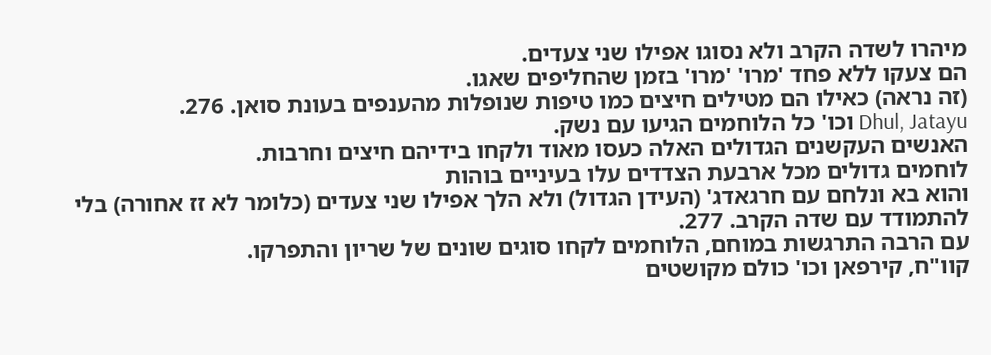מיהרו לשדה הקרב ולא נסוגו אפילו שני צעדים.
הם צעקו ללא פחד 'מרו' 'מרו' בזמן שהחליפים שאגו.
(זה נראה) כאילו הם מטילים חיצים כמו טיפות שנופלות מהענפים בעונת סואן. 276.
Dhul, Jatayu וכו' כל הלוחמים הגיעו עם נשק.
האנשים העקשנים הגדולים האלה כעסו מאוד ולקחו בידיהם חיצים וחרבות.
לוחמים גדולים מכל ארבעת הצדדים עלו בעיניים בוהות
והוא בא ונלחם עם חרגאדג' (העידן הגדול) ולא הלך אפילו שני צעדים (כלומר לא זז אחורה) בלי להתמודד עם שדה הקרב. 277.
עם הרבה התרגשות במוחם, הלוחמים לקחו סוגים שונים של שריון והתפרקו.
קוו"ח, קירפאן וכו' כולם מקושטים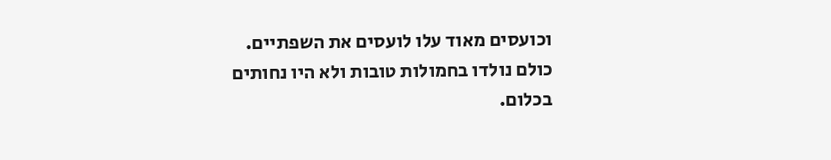וכועסים מאוד עלו לועסים את השפתיים.
כולם נולדו בחמולות טובות ולא היו נחותים בכלום.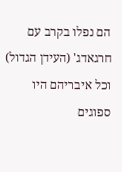הם נפלו בקרב עם חרגאדג' (העידן הגדול) וכל איבריהם היו ספוגים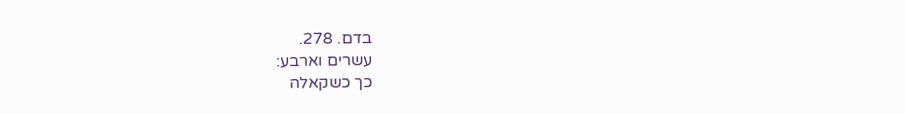בדם. 278.
עשרים וארבע:
כך כשקאלה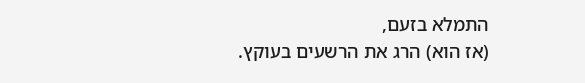התמלא בזעם,
(אז הוא) הרג את הרשעים בעוקץ.